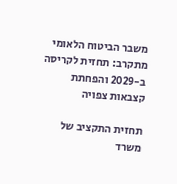משבר הביטוח הלאומי מתקרב: תחזית לקריסה ב-2029 והפחתת קצבאות צפויה

תחזית התקציב של משרד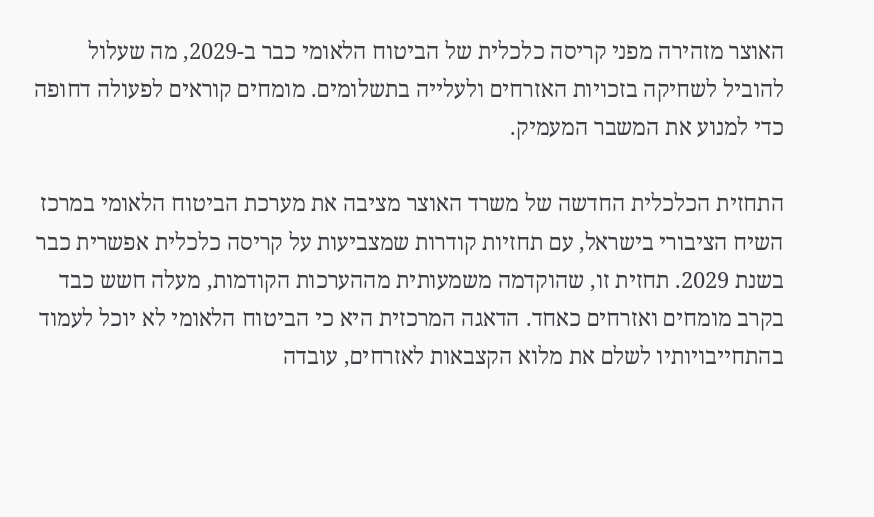האוצר מזהירה מפני קריסה כלכלית של הביטוח הלאומי כבר ב-2029, מה שעלול להוביל לשחיקה בזכויות האזרחים ולעלייה בתשלומים. מומחים קוראים לפעולה דחופה כדי למנוע את המשבר המעמיק.

התחזית הכלכלית החדשה של משרד האוצר מציבה את מערכת הביטוח הלאומי במרכז השיח הציבורי בישראל, עם תחזיות קודרות שמצביעות על קריסה כלכלית אפשרית כבר בשנת 2029. תחזית זו, שהוקדמה משמעותית מההערכות הקודמות, מעלה חשש כבד בקרב מומחים ואזרחים כאחד. הדאגה המרכזית היא כי הביטוח הלאומי לא יוכל לעמוד בהתחייבויותיו לשלם את מלוא הקצבאות לאזרחים, עובדה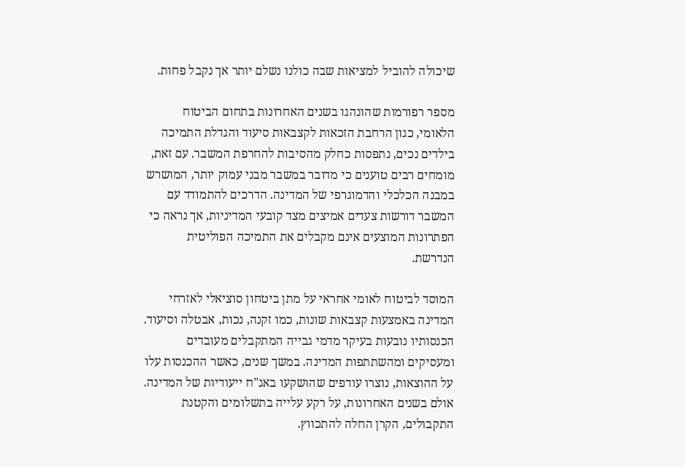שיכולה להוביל למציאות שבה כולנו נשלם יותר אך נקבל פחות.

מספר רפורמות שהונהגו בשנים האחרונות בתחום הביטוח הלאומי, כגון הרחבת הזכאות לקצבאות סיעוד והגדלת התמיכה בילדים נכים, נתפסות כחלק מהסיבות להחרפת המשבר. עם זאת, מומחים רבים טוענים כי מדובר במשבר מבני עמוק יותר, המושרש במבנה הכלכלי והדמוגרפי של המדינה. הדרכים להתמודד עם המשבר דורשות צעדים אמיצים מצד קובעי המדיניות, אך נראה כי הפתרונות המוצעים אינם מקבלים את התמיכה הפוליטית הנדרשת.

המוסד לביטוח לאומי אחראי על מתן ביטחון סוציאלי לאזרחי המדינה באמצעות קצבאות שונות, כמו זקנה, נכות, אבטלה וסיעוד. הכנסותיו נובעות בעיקר מדמי גבייה המתקבלים מעובדים ומעסיקים ומהשתתפות המדינה. במשך שנים, כאשר ההכנסות עלו על ההוצאות, נוצרו עודפים שהושקעו באג"ח ייעודיות של המדינה. אולם בשנים האחרונות, על רקע עלייה בתשלומים והקטנת התקבולים, הקרן החלה להתכווץ.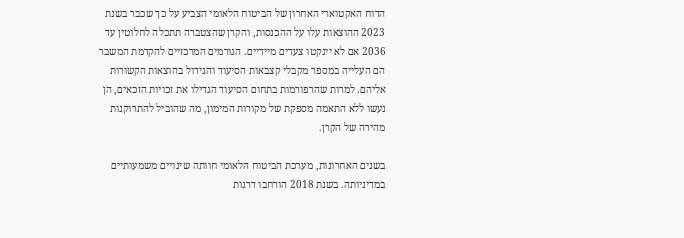הדוח האקטוארי האחרון של הביטוח הלאומי הצביע על כך שכבר בשנת 2023 ההוצאות עלו על ההכנסות, והקרן שהצטברה תתכלה לחלוטין עד 2036 אם לא יינקטו צעדים מיידיים. הגורמים המרכזיים להקדמת המשבר הם העלייה במספר מקבלי קצבאות הסיעוד והגידול בהוצאות הקשורות אליהם. למרות שהרפורמות בתחום הסיעוד הגדילו את זכויות הזכאים, הן נעשו ללא התאמה מספקת של מקורות המימון, מה שהוביל להתרוקנות מהירה של הקרן.

בשנים האחרונות, מערכת הביטוח הלאומי חוותה שינויים משמעותיים במדיניותה. בשנת 2018 הורחבו דרגות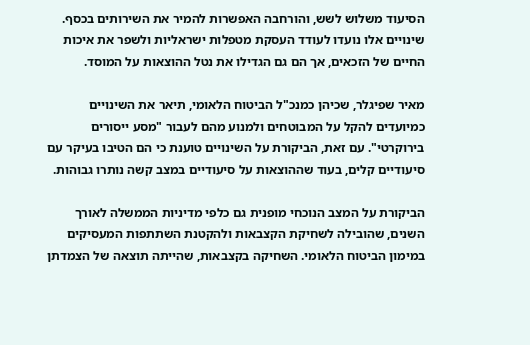הסיעוד משלוש לשש, והורחבה האפשרות להמיר את השירותים בכסף. שינויים אלו נועדו לעודד העסקת מטפלות ישראליות ולשפר את איכות החיים של הזכאים, אך הם גם הגדילו את נטל ההוצאות על המוסד.

מאיר שפיגלר, שכיהן כמנכ"ל הביטוח הלאומי, תיאר את השינויים כמיועדים להקל על המבוטחים ולמנוע מהם לעבור "מסע ייסורים בירוקרטי". עם זאת, הביקורת על השינויים טוענת כי הם הטיבו בעיקר עם סיעודיים קלים, בעוד שההוצאות על סיעודיים במצב קשה נותרו גבוהות.

הביקורת על המצב הנוכחי מופנית גם כלפי מדיניות הממשלה לאורך השנים, שהובילה לשחיקת הקצבאות ולהקטנת השתתפות המעסיקים במימון הביטוח הלאומי. השחיקה בקצבאות, שהייתה תוצאה של הצמדתן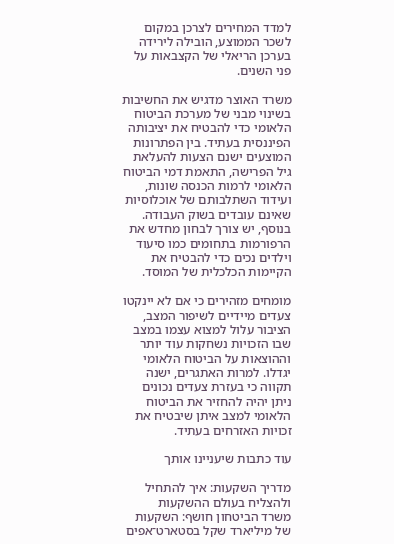למדד המחירים לצרכן במקום לשכר הממוצע, הובילה לירידה בערכן הריאלי של הקצבאות על פני השנים.

משרד האוצר מדגיש את החשיבות בשינוי מבני של מערכת הביטוח הלאומי כדי להבטיח את יציבותה הפיננסית בעתיד. בין הפתרונות המוצעים ישנם הצעות להעלאת גיל הפרישה, התאמת דמי הביטוח הלאומי לרמות הכנסה שונות, ועידוד השתלבותם של אוכלוסיות שאינם עובדים בשוק העבודה. בנוסף, יש צורך לבחון מחדש את הרפורמות בתחומים כמו סיעוד וילדים נכים כדי להבטיח את הקיימות הכלכלית של המוסד.

מומחים מזהירים כי אם לא יינקטו צעדים מיידיים לשיפור המצב, הציבור עלול למצוא עצמו במצב שבו הזכויות נשחקות עוד יותר וההוצאות על הביטוח הלאומי יגדלו. למרות האתגרים, ישנה תקווה כי בעזרת צעדים נכונים ניתן יהיה להחזיר את הביטוח הלאומי למצב איתן שיבטיח את זכויות האזרחים בעתיד.

עוד כתבות שיעניינו אותך

מדריך השקעות: איך להתחיל ולהצליח בעולם ההשקעות
משרד הביטחון חושף: השקעות של מיליארד שקל בסטארט־אפים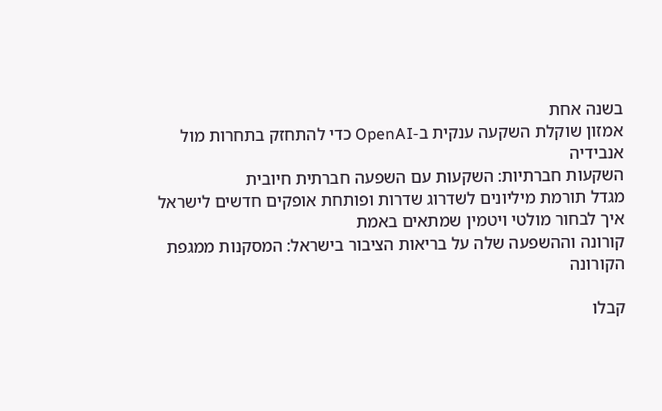בשנה אחת
אמזון שוקלת השקעה ענקית ב-OpenAI כדי להתחזק בתחרות מול אנבידיה
השקעות חברתיות: השקעות עם השפעה חברתית חיובית
מגדל תורמת מיליונים לשדרוג שדרות ופותחת אופקים חדשים לישראל
איך לבחור מולטי ויטמין שמתאים באמת
קורונה וההשפעה שלה על בריאות הציבור בישראל: המסקנות ממגפת הקורונה

קבלו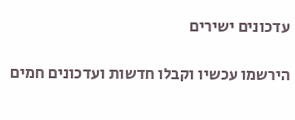עדכונים ישירים

הירשמו עכשיו וקבלו חדשות ועדכונים חמים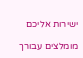ישירות אליכם

מומלצים עבורך